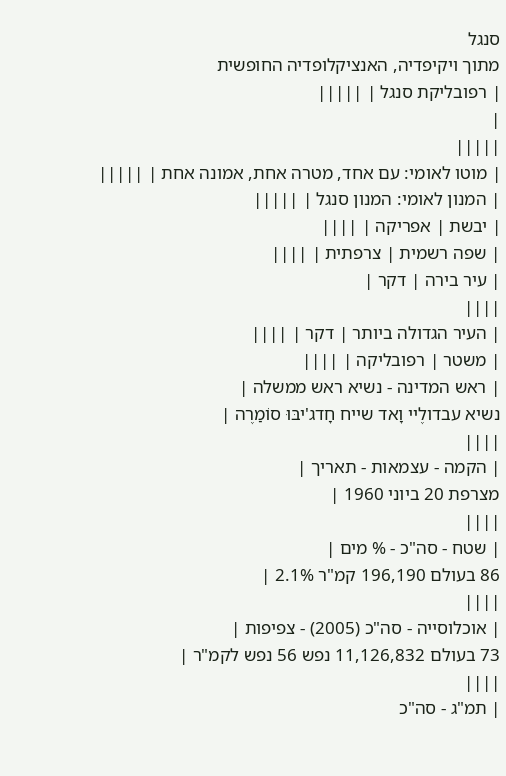סנגל
מתוך ויקיפדיה, האנציקלופדיה החופשית
| רפובליקת סנגל | |||||
|
|||||
| מוטו לאומי: עם אחד, מטרה אחת, אמונה אחת | |||||
| המנון לאומי: המנון סנגל | |||||
| יבשת | אפריקה | ||||
| שפה רשמית | צרפתית | ||||
| עיר בירה | דקר |
||||
| העיר הגדולה ביותר | דקר | ||||
| משטר | רפובליקה | ||||
| ראש המדינה - נשיא ראש ממשלה |
נשיא עבדולֶיי וָאד שייח חָדג'יבּוּ סוֹמַרֶה |
||||
| הקמה - עצמאות - תאריך |
מצרפת 20 ביוני 1960 |
||||
| שטח - סה"כ - % מים |
86 בעולם 196,190 קמ"ר 2.1% |
||||
| אוכלוסייה - סה"כ (2005) - צפיפות |
73 בעולם 11,126,832 נפש 56 נפש לקמ"ר |
||||
| תמ"ג - סה"כ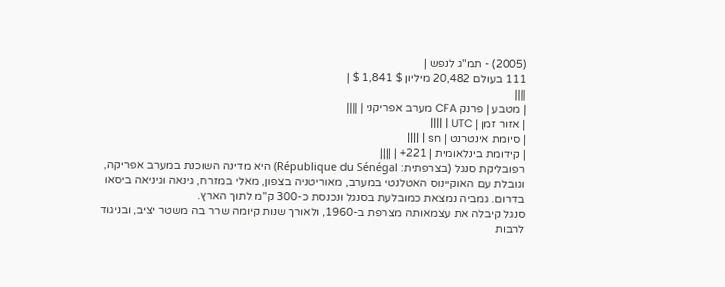(2005) - תמ"ג לנפש |
111 בעולם 20,482 מיליון $ 1,841 $ |
||||
| מטבע | פרנק CFA מערב אפריקני | ||||
| אזור זמן | UTC | ||||
| סיומת אינטרנט | sn | ||||
| קידומת בינלאומית | 221+ | ||||
רפובליקת סנגל (בצרפתית: République du Sénégal) היא מדינה השוכנת במערב אפריקה, וגובלת עם האוקיינוס האטלנטי במערב, מאוריטניה בצפון, מאלי במזרח, גינאה וגיניאה ביסאו בדרום. גמביה נמצאת כמובלעת בסנגל ונכנסת כ-300 ק"מ לתוך הארץ.
סנגל קיבלה את עצמאותה מצרפת ב-1960, ולאורך שנות קיומה שרר בה משטר יציב, ובניגוד לרבות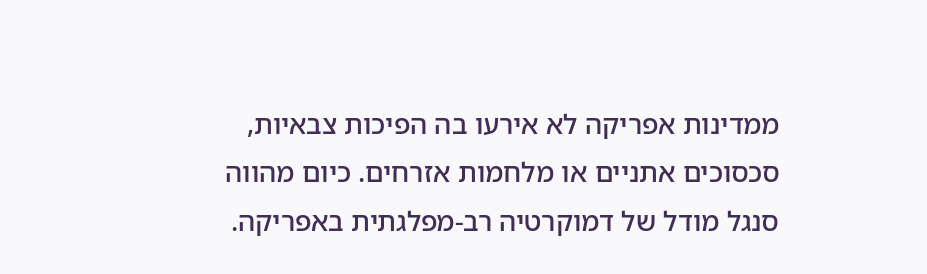ממדינות אפריקה לא אירעו בה הפיכות צבאיות, סכסוכים אתניים או מלחמות אזרחים. כיום מהווה סנגל מודל של דמוקרטיה רב-מפלגתית באפריקה.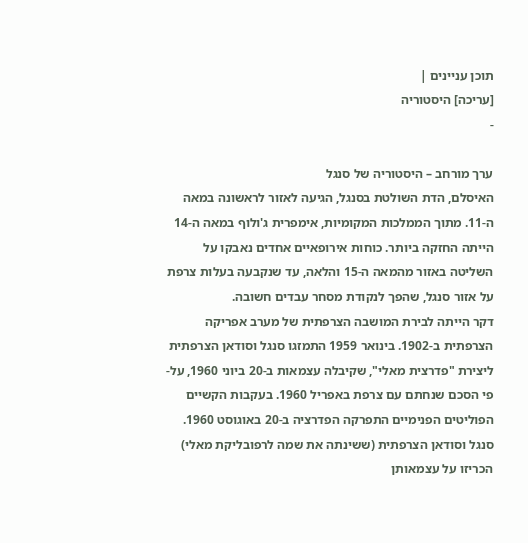תוכן עניינים |
[עריכה] היסטוריה
-

ערך מורחב – היסטוריה של סנגל
האיסלם, הדת השולטת בסנגל, הגיעה לאזור לראשונה במאה ה-11. מתוך הממלכות המקומיות, אימפרית ג'ולוף במאה ה-14 הייתה החזקה ביותר. כוחות אירופאיים אחדים נאבקו על השליטה באזור מהמאה ה-15 והלאה, עד שנקבעה בעלות צרפת על אזור סנגל, שהפך לנקודת מסחר עבדים חשובה.
דקר הייתה לבירת המושבה הצרפתית של מערב אפריקה הצרפתית ב-1902. בינואר 1959 התמזגו סנגל וסודאן הצרפתית ליצירת "פדרצית מאלי", שקיבלה עצמאות ב-20 ביוני 1960, על-פי הסכם שנחתם עם צרפת באפריל 1960. בעקבות הקשיים הפוליטים הפנימיים התפרקה הפדרציה ב-20 באוגוסט 1960. סנגל וסודאן הצרפתית (ששינתה את שמה לרפובליקת מאלי) הכריזו על עצמאותן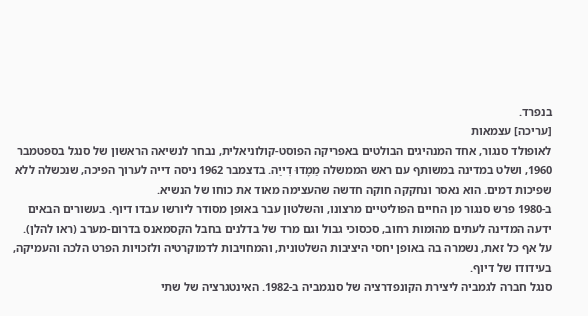בנפרד.
[עריכה] עצמאות
לאופולד סנגור, אחד המנהיגים הבולטים באפריקה הפוסט-קולוניאלית, נבחר לנשיאה הראשון של סנגל בספטמבר 1960, ושלט במדינה במשותף עם ראש הממשלה מַמָדוּ דִייַה. בדצמבר 1962 ניסה דייה לערוך הפיכה, שנכשלה ללא שפיכות דמים. הוא נאסר ונחקקה חוקה חדשה שהעצימה מאוד את כוחו של הנשיא.
ב-1980 פרש סנגור מן החיים הפוליטיים מרצונו, והשלטון עבר באופן מסודר ליורשו עבדו דיוף. בעשורים הבאים ידעה המדינה לעתים מהומות רחוב, סכסוכי גבול וגם מרד של בדלנים בחבל הקסמאנס בדרום-מערב (ראו להלן). על אף כל זאת, נשמרה בה באופן יחסי היציבות השלטונית, והמחויבות לדמוקרטיה ולזכויות הפרט הלכה והעמיקה, בעידודו של דיוף.
סנגל חברה לגמביה ליצירת הקונפדרציה של סנגמביה ב-1982. האינטגרציה של שתי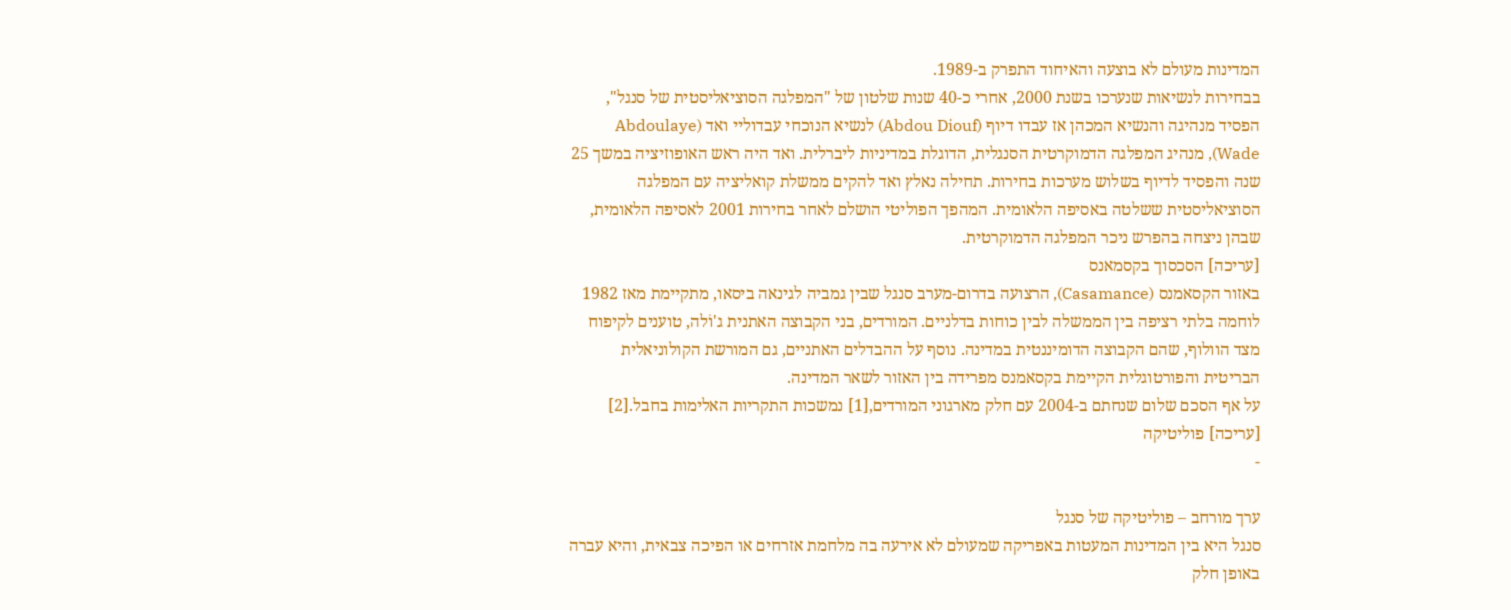המדינות מעולם לא בוצעה והאיחוד התפרק ב-1989.
בבחירות לנשיאות שנערכו בשנת 2000, אחרי כ-40 שנות שלטון של "המפלגה הסוציאליסטית של סנגל", הפסיד מנהיגה והנשיא המכהן אז עבדו דיוף (Abdou Diouf) לנשיא הנוכחי עבדוליי ואד (Abdoulaye Wade), מנהיג המפלגה הדמוקרטית הסנגלית, הדוגלת במדיניות ליברלית. ואד היה ראש האופוזיציה במשך 25 שנה והפסיד לדיוף בשלוש מערכות בחירות. תחילה נאלץ ואד להקים ממשלת קואליציה עם המפלגה הסוציאליסטית ששלטה באסיפה הלאומית. המהפך הפוליטי הושלם לאחר בחירות 2001 לאסיפה הלאומית, שבהן ניצחה בהפרש ניכר המפלגה הדמוקרטית.
[עריכה] הסכסוך בקסמאנס
באזור הקסאמנס (Casamance), הרצועה בדרום-מערב סנגל שבין גמביה לגינאה ביסאו, מתקיימת מאז 1982 לוחמה בלתי רציפה בין הממשלה לבין כוחות בדלניים. המורדים, בני הקבוצה האתנית ג'וֹלה, טוענים לקיפוח מצד הוולוף, שהם הקבוצה הדומיננטית במדינה. נוסף על ההבדלים האתניים, גם המורשת הקולוניאלית הבריטית והפורטוגלית הקיימת בקסאמנס מפרידה בין האזור לשאר המדינה.
על אף הסכם שלום שנחתם ב-2004 עם חלק מארגוני המורדים,[1] נמשכות התקריות האלימות בחבל.[2]
[עריכה] פוליטיקה
-

ערך מורחב – פוליטיקה של סנגל
סנגל היא בין המדינות המעטות באפריקה שמעולם לא אירעה בה מלחמת אזרחים או הפיכה צבאית, והיא עברה באופן חלק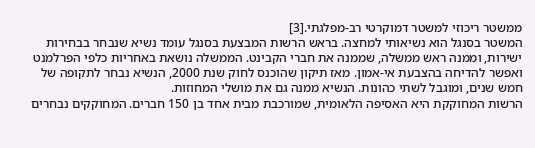ממשטר ריכוזי למשטר דמוקרטי רב-מפלגתי.[3]
המשטר בסנגל הוא נשיאותי למחצה. בראש הרשות המבצעת בסנגל עומד נשיא שנבחר בבחירות ישירות, וממנה ראש ממשלה, שממנה את חברי הקבינט. הממשלה נושאת באחריות כלפי הפרלמנט ואפשר להדיחה בהצבעת אי-אמון. מאז תיקון שהוכנס לחוק שנת 2000, הנשיא נבחר לתקופה של חמש שנים, ומוגבל לשתי כהונות. הנשיא ממנה גם את מושלי המחוזות.
הרשות המחוקקת היא האסיפה הלאומית, שמורכבת מבית אחד בן 150 חברים. המחוקקים נבחרים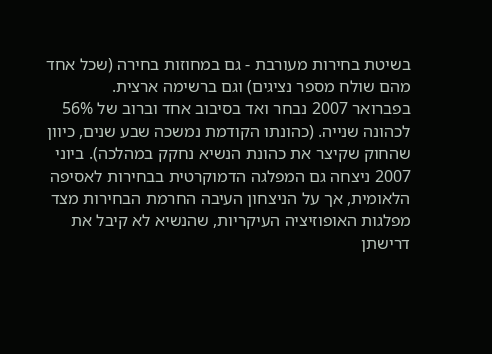בשיטת בחירות מעורבת - גם במחוזות בחירה (שכל אחד מהם שולח מספר נציגים) וגם ברשימה ארצית.
בפברואר 2007 נבחר ואד בסיבוב אחד וברוב של 56% לכהונה שנייה. (כהונתו הקודמת נמשכה שבע שנים, כיוון שהחוק שקיצר את כהונת הנשיא נחקק במהלכה). ביוני 2007 ניצחה גם המפלגה הדמוקרטית בבחירות לאסיפה הלאומית, אך על הניצחון העיבה החרמת הבחירות מצד מפלגות האופוזיציה העיקריות, שהנשיא לא קיבל את דרישתן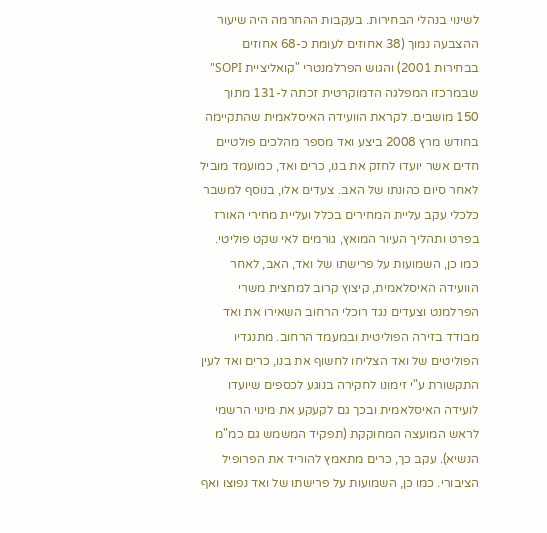לשינוי בנהלי הבחירות. בעקבות ההחרמה היה שיעור ההצבעה נמוך (38 אחוזים לעומת כ-68 אחוזים בבחירות 2001) והגוש הפרלמנטרי "קואליציית SOPI" שבמרכזו המפלגה הדמוקרטית זכתה ל-131 מתוך 150 מושבים. לקראת הוועידה האיסלאמית שהתקיימה בחודש מרץ 2008 ביצע ואד מספר מהלכים פולטיים חדים אשר יועדו לחזק את בנו, כרים ואד, כמועמד מוביל לאחר סיום כהונתו של האב. צעדים אלו, בנוסף למשבר כלכלי עקב עליית המחירים בכלל ועליית מחירי האורז בפרט ותהליך העיור המואץ, גורמים לאי שקט פוליטי. כמו כן, השמועות על פרישתו של ואד, האב, לאחר הוועידה האיסלאמית, קיצוץ קרוב למחצית משרי הפרלמנט וצעדים נגד רוכלי הרחוב השאירו את ואד מבודד בזירה הפוליטית ובמעמד הרחוב. מתנגדיו הפוליטים של ואד הצליחו לחשוף את בנו, כרים ואד לעין התקשורת ע"י זימונו לחקירה בנוגע לכספים שיועדו לועידה האיסלאמית ובכך גם לקעקע את מינוי הרשמי לראש המועצה המחוקקת (תפקיד המשמש גם כמ"מ הנשיא). עקב כך, כרים מתאמץ להוריד את הפרופיל הציבורי. כמו כן, השמועות על פרישתו של ואד נפוצו ואף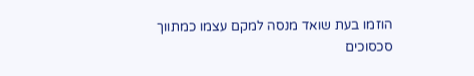הוזמו בעת שואד מנסה למקם עצמו כמתווך סכסוכים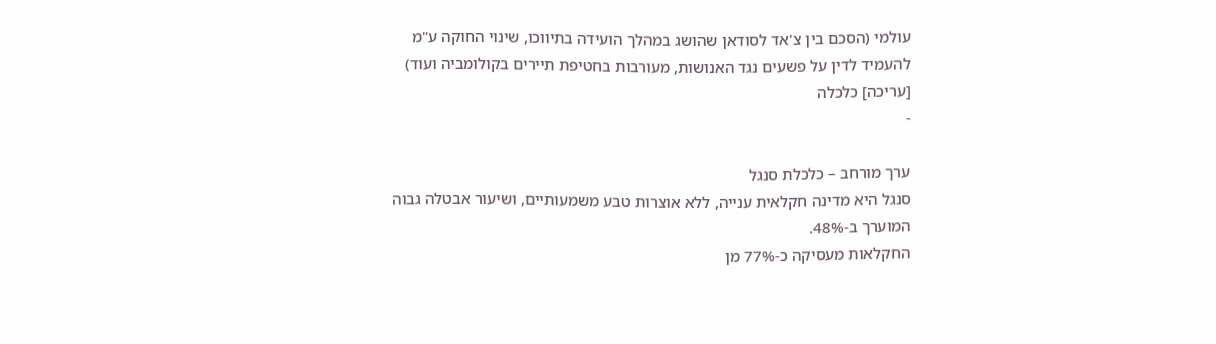עולמי (הסכם בין צ'אד לסודאן שהושג במהלך הועידה בתיווכו, שינוי החוקה ע"מ להעמיד לדין על פשעים נגד האנושות, מעורבות בחטיפת תיירים בקולומביה ועוד)
[עריכה] כלכלה
-

ערך מורחב – כלכלת סנגל
סנגל היא מדינה חקלאית ענייה, ללא אוצרות טבע משמעותיים, ושיעור אבטלה גבוה המוערך ב-48%.
החקלאות מעסיקה כ-77% מן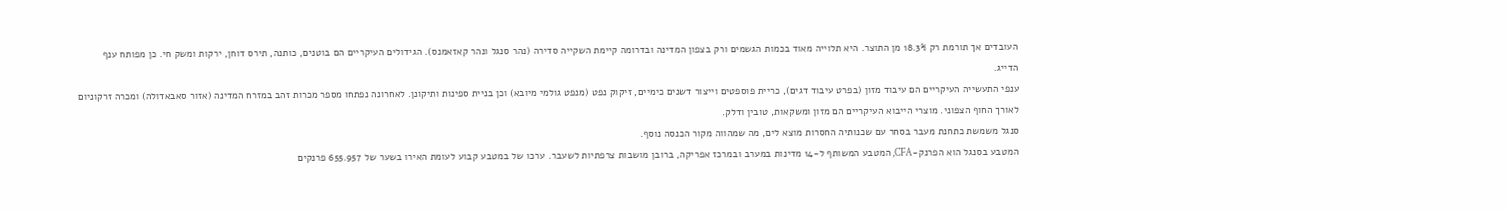העובדים אך תורמת רק 18.3% מן התוצר. היא תלוייה מאוד בכמות הגשמים ורק בצפון המדינה ובדרומה קיימת השקייה סדירה (נהר סנגל ונהר קאזאמנס). הגידולים העיקריים הם בוטנים, כותנה, תירס דוחן, ירקות ומשק חי. כן מפותח ענף הדייג.
ענפי התעשייה העיקריים הם עיבוד מזון (בפרט עיבוד דגים), כריית פוספטים וייצור דשנים כימיים, זיקוק נפט (מנפט גולמי מיובא) וכן בניית ספינות ותיקונן. לאחרונה נפתחו מספר מכרות זהב במזרח המדינה (אזור סאבאדולה) ומכרה זרקוניום לאורך החוף הצפוני. מוצרי הייבוא העיקריים הם מזון ומשקאות, טובין ודלק.
סנגל משמשת כתחנת מעבר בסחר עם שכנותיה החסרות מוצא לים, מה שמהווה מקור הכנסה נוסף.
המטבע בסנגל הוא הפרנק-CFA, המטבע המשותף ל-14 מדינות במערב ובמרכז אפריקה, ברובן מושבות צרפתיות לשעבר. ערכו של במטבע קבוע לעומת האירו בשער של 655.957 פרנקים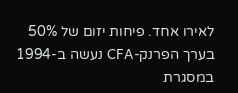לאירו אחד. פיחות יזום של 50% בערך הפרנק-CFA נעשה ב-1994 במסגרת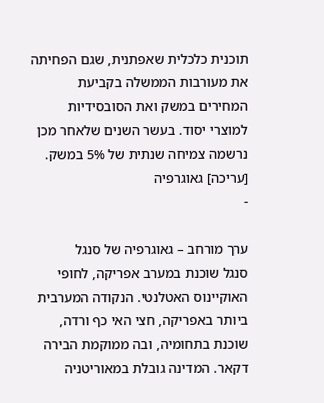תוכנית כלכלית שאפתנית, שגם הפחיתה את מעורבות הממשלה בקביעת המחירים במשק ואת הסובסידיות למוצרי יסוד. בעשר השנים שלאחר מכן נרשמה צמיחה שנתית של 5% במשק.
[עריכה] גאוגרפיה
-

ערך מורחב – גאוגרפיה של סנגל
סנגל שוכנת במערב אפריקה, לחופי האוקיינוס האטלנטי. הנקודה המערבית ביותר באפריקה, חצי האי כף ורדה, שוכנת בתחומיה, ובה ממוקמת הבירה דקאר. המדינה גובלת במאוריטניה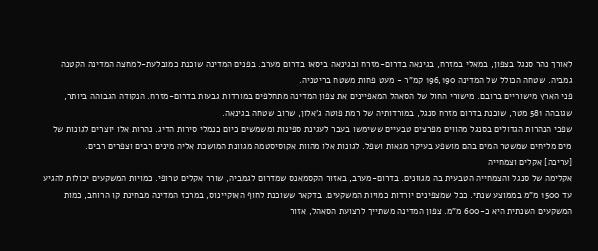לאורך נהר סנגל בצפון, במאלי במזרח, בגינאה בדרום-מזרח ובגינאה ביסאו בדרום מערב. בפנים המדינה שוכנת כמובלעת-למחצה המדינה הקטנה גמביה. שטחה הכולל של המדינה 196,190 קמ"ר - מעט פחות משטח בריטניה.
פני הארץ מישוריים ברובם. מישורי החול של הסאהל המאפיינים את צפון המדינה מתחלפים במורדות גבעות בדרום-מזרח. הנקודה הגבוהה ביותר, שגובהה 581 מטר, שוכנת בדרום מזרח סנגל, במורדותיה של רמת פוטה ג'אלון, שרוב שטחה בגינאה.
שפכי הנהרות הגדולים בסנגל מהווים מפרצים טבעיים ששימשו בעבר לעגינת ספינות ומשמשים כיום כנמלי סירות הדיג. נהרות אלו יוצרים לגונות של מים מליחים שמשטר המים בהם מושפע בעיקר מגאות ושפל. לגונות אלו מהוות אקוסיסטמה מגוונת המושכת אליה מינים רבים וצפרים רבים.
[עריכה] אקלים וצמחייה
אקלימה של סנגל והצמחייה הטבעית בה מגוונים. בדרום-מערב, באזור הקסמאנס שמדרום לגמביה, שורר אקלים טרופי. כמויות המשקעים יכולות להגיע עד 1500 מ"מ בממוצע שנתי. ככל שמצפינים יורדות כמויות המשקעים. בדקאר ששוכנת לחוף האוקיינוס, במרכז המדינה מבחינת קו הרוחב, כמות המשקעים השנתית היא כ-600 מ"מ. צפון המדינה משתייך לרצועת הסאהל, אזור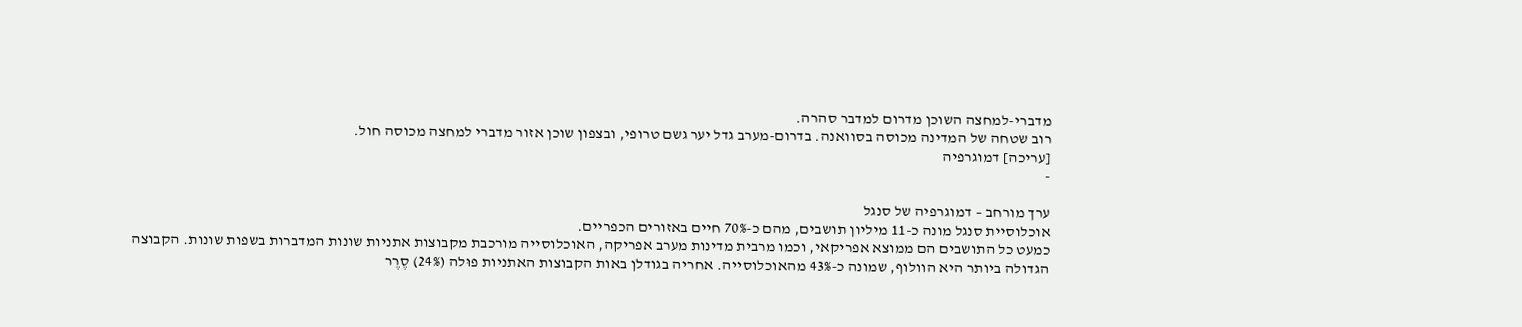מדברי-למחצה השוכן מדרום למדבר סהרה.
רוב שטחה של המדינה מכוסה בסוואנה. בדרום-מערב גדל יער גשם טרופי, ובצפון שוכן אזור מדברי למחצה מכוסה חול.
[עריכה] דמוגרפיה
-

ערך מורחב – דמוגרפיה של סנגל
אוכלוסיית סנגל מונה כ-11 מיליון תושבים, מהם כ-70% חיים באזורים הכפריים.
כמעט כל התושבים הם ממוצא אפריקאי, וכמו מרבית מדינות מערב אפריקה, האוכלוסייה מורכבת מקבוצות אתניות שונות המדברות בשפות שונות. הקבוצה הגדולה ביותר היא הוולוף, שמונה כ-43% מהאוכלוסייה. אחריה בגודלן באות הקבוצות האתניות פוּלה (24%) סֶרֶר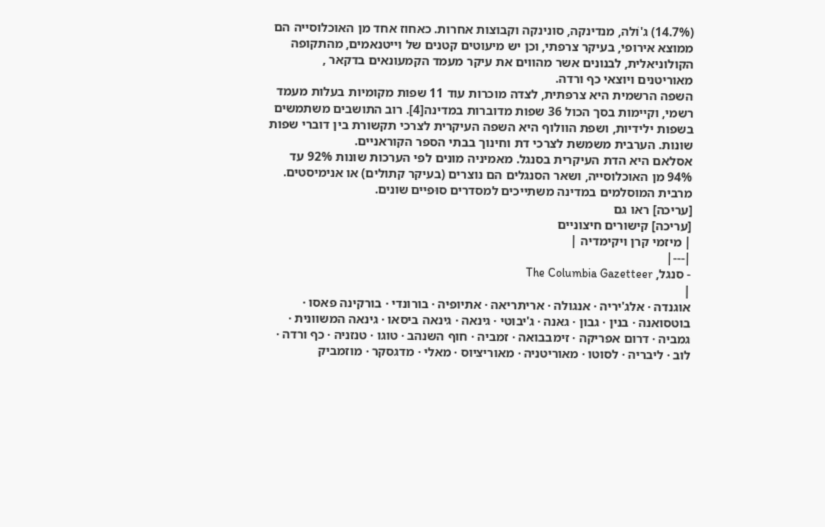(14.7%) ג'וֹלה, מנדינקה, סונינקה וקבוצות אחרות. כאחוז אחד מן האוכלוסייה הם ממוצא אירופי, בעיקר צרפתי, וכן יש מיעוטים קטנים של וייטנאמים, מהתקופה הקולוניאלית, לבנונים אשר מהווים את עיקר מעמד הקמעונאים בדקאר , מאוריטנים ויוצאי כף ורדה.
השפה הרשמית היא צרפתית, לצדה מוכרות עוד 11 שפות מקומיות בעלות מעמד רשמי, וקיימות בסך הכול 36 שפות מדוברות במדינה[4]. רוב התושבים משתמשים בשפות ילידיות, ושפת הוולוף היא השפה העיקרית לצרכי תקשורת בין דוברי שפות שונות. הערבית משמשת לצרכי דת וחינוך בבתי הספר הקוראניים.
אסלאם היא הדת העיקרית בסנגל. מאמיניה מונים לפי הערכות שונות 92% עד 94% מן האוכלוסייה, ושאר הסנגלים הם נוצרים (בעיקר קתולים) או אנימיסטים. מרבית המוסלמים במדינה משתייכים למסדרים סוּפיים שונים.
[עריכה] ראו גם
[עריכה] קישורים חיצוניים
| מיזמי קרן ויקימדיה |
|---|
- סנגל, The Columbia Gazetteer
|
אוגנדה · אלג'יריה · אנגולה · אריתריאה · אתיופיה · בורונדי · בורקינה פאסו · בוטסואנה · בנין · גבון · גאנה · ג'יבוטי · גינאה · גינאה ביסאו · גינאה המשוונית · גמביה · דרום אפריקה · זימבבואה · זמביה · חוף השנהב · טוגו · טנזניה · כף ורדה · לוב · ליבריה · לסוטו · מאוריטניה · מאוריציוס · מאלי · מדגסקר · מוזמביק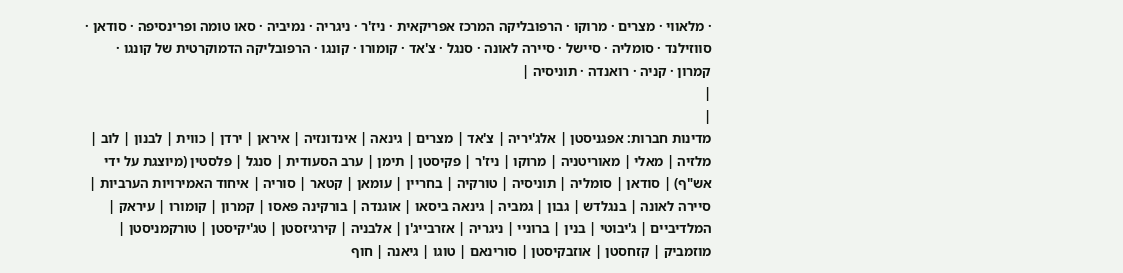· מלאווי · מצרים · מרוקו · הרפובליקה המרכז אפריקאית · ניז'ר · ניגריה · נמיביה · סאו טומה ופרינסיפה · סודאן · סווזילנד · סומליה · סיישל · סיירה לאונה · סנגל · צ'אד · קומורו · קונגו · הרפובליקה הדמוקרטית של קונגו · קמרון · קניה · רואנדה · תוניסיה |
|
|
מדינות חברות: אפגניסטן | אלג'יריה | צ'אד | מצרים | גינאה | אינדונזיה | איראן | ירדן | כווית | לבנון | לוב | מלזיה | מאלי | מאוריטניה | מרוקו | ניז'ר | פקיסטן | תימן | ערב הסעודית | סנגל | פלסטין (מיוצגת על ידי אש"ף) | סודאן | סומליה | תוניסיה | טורקיה | בחריין | עומאן | קטאר | סוריה | איחוד האמירויות הערביות | סיירה לאונה | בנגלדש | גבון | גמביה | גינאה ביסאו | אוגנדה | בורקינה פאסו | קמרון | קומורו | עיראק | המלדיביים | ג'יבוטי | בנין | ברוניי | ניגריה | אזרבייג'ן | אלבניה | קירגיזסטן | טג'יקיסטן | טורקמניסטן | מוזמביק | קזחסטן | אוזבקיסטן | סורינאם | טוגו | גיאנה | חוף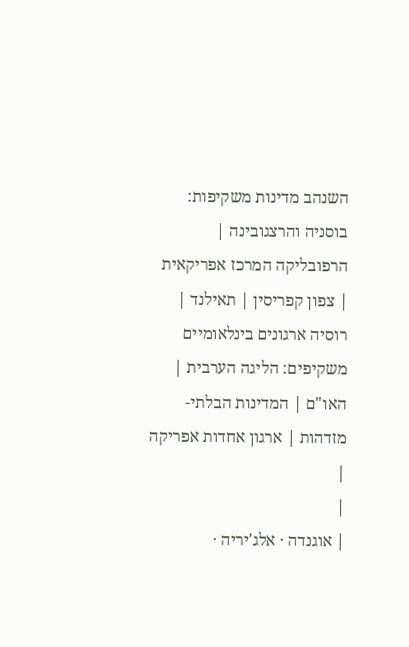השנהב מדינות משקיפות: בוסניה והרצגובינה | הרפובליקה המרכז אפריקאית | צפון קפריסין | תאילנד | רוסיה ארגונים בינלאומיים משקיפים: הליגה הערבית | האו"ם | המדינות הבלתי-מזדהות | ארגון אחדות אפריקה |
|
| אוגנדה · אלג'יריה ·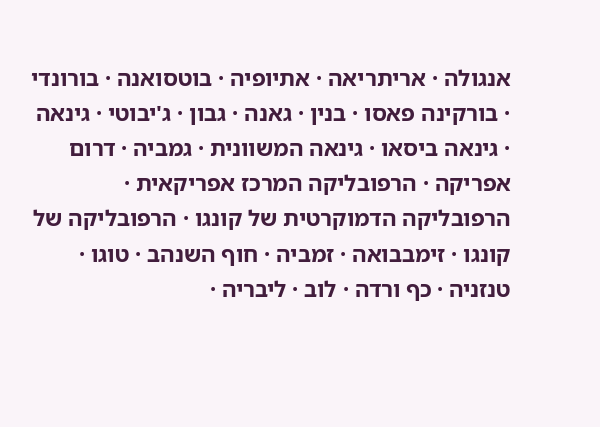אנגולה · אריתריאה · אתיופיה · בוטסואנה · בורונדי · בורקינה פאסו · בנין · גאנה · גבון · ג'יבוטי · גינאה · גינאה ביסאו · גינאה המשוונית · גמביה · דרום אפריקה · הרפובליקה המרכז אפריקאית · הרפובליקה הדמוקרטית של קונגו · הרפובליקה של קונגו · זימבבואה · זמביה · חוף השנהב · טוגו · טנזניה · כף ורדה · לוב · ליבריה ·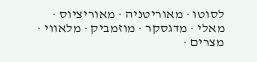לסוטו · מאוריטניה · מאוריציוס · מאלי · מדגסקר · מוזמביק · מלאווי · מצרים ·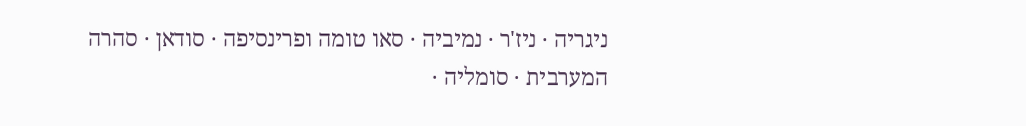ניגריה · ניז'ר · נמיביה · סאו טומה ופרינסיפה · סודאן · סהרה המערבית · סומליה ·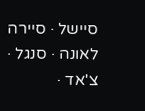סיישל · סיירה לאונה · סנגל · צ'אד ·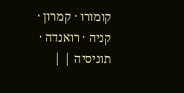קומורו · קמרון · קניה · רואנדה · תוניסיה | |